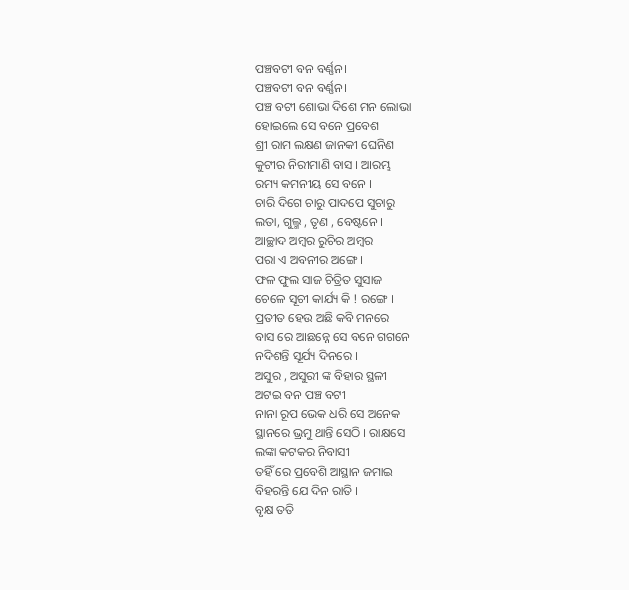ପଞ୍ଚବଟୀ ବନ ବର୍ଣ୍ଣନ।
ପଞ୍ଚବଟୀ ବନ ବର୍ଣ୍ଣନ।
ପଞ୍ଚ ବଟୀ ଶୋଭା ଦିଶେ ମନ ଲୋଭା
ହୋଇଲେ ସେ ବନେ ପ୍ରବେଶ
ଶ୍ରୀ ରାମ ଲକ୍ଷଣ ଜାନକୀ ଘେନିଣ
କୁଟୀର ନିରୀମାଣି ବାସ । ଆରମ୍ଭ
ରମ୍ୟ କମନୀୟ ସେ ବନେ ।
ଚାରି ଦିଗେ ଚାରୁ ପାଦପେ ସୁଚାରୁ
ଲତା, ଗୁଲ୍ମ , ତୃଣ , ବେଷ୍ଟନେ ।
ଆଚ୍ଛାଦ ଅମ୍ବର ରୁଚିର ଅମ୍ବର
ପରା ଏ ଅବନୀର ଅଙ୍ଗେ ।
ଫଳ ଫୁଲ ସାଜ ଚିତ୍ରିତ ସୁସାଜ
ଚେଳେ ସୂଚୀ କାର୍ଯ୍ୟ କି ! ରଙ୍ଗେ ।
ପ୍ରତୀତ ହେଉ ଅଛି କବି ମନରେ
ବାସ ରେ ଆଛନ୍ନେ ସେ ବନେ ଗଗନେ
ନଦିଶନ୍ତି ସୂର୍ଯ୍ୟ ଦିନରେ ।
ଅସୁର , ଅସୁରୀ ଙ୍କ ବିହାର ସ୍ଥଳୀ
ଅଟଇ ବନ ପଞ୍ଚ ବଟୀ
ନାନା ରୂପ ଭେକ ଧରି ସେ ଅନେକ
ସ୍ଥାନରେ ଭ୍ରମୁ ଥାନ୍ତି ସେଠି । ରାକ୍ଷସେ
ଲଙ୍କା କଟକର ନିବାସୀ
ତହିଁ ରେ ପ୍ରବେଶି ଆସ୍ଥାନ ଜମାଇ
ବିହରନ୍ତି ଯେ ଦିନ ରାତି ।
ବୃକ୍ଷ ତତି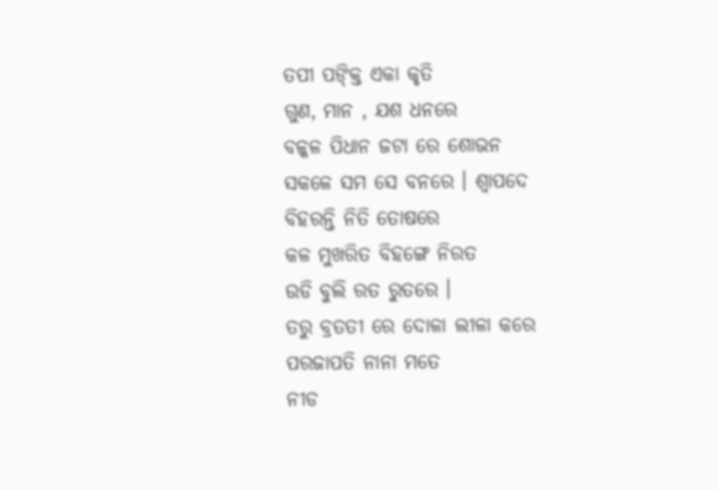ତପୀ ପଙ୍କ୍ତି ଏକା କୃତି
ଗୁଣ, ମାନ , ଯଶ ଧନରେ
ବଳ୍କଳ ପିଧାନ ଜଟା ରେ ଶୋଭନ
ସକଳେ ସମ ସେ ବନରେ । ଶ୍ଵାପଦେ
ବିହରନ୍ତି ନିତି ତୋଷରେ
କଳ ମୁଖରିତ ବିହଙ୍ଗେ ନିରତ
ଉଡି ବୁଲି ରତ ରୁତରେ ।
ତରୁ ବ୍ରତତୀ ରେ ଦୋଳା ଲୀଳା କରେ
ପରଜାପତି ନାନା ମତେ
ନୀଡ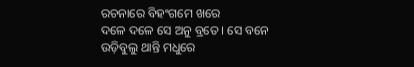ରଚନାରେ ବିହଂଗମେ ଖରେ
ଦଳେ ଦଳେ ସେ ଅନୁ ବ୍ରତେ । ସେ ବନେ
ଉଡ଼ିବୁଲୁ ଥାନ୍ତି ମଧୁରେ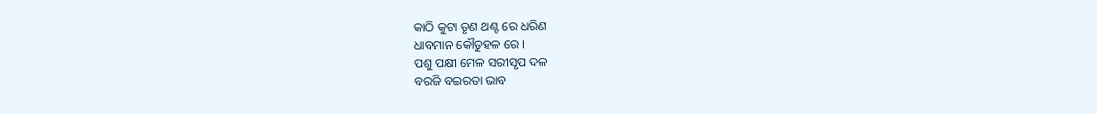କାଠି କୁଟା ତୃଣ ଥଣ୍ଟ ରେ ଧରିଣ
ଧାବମାନ କୌତୁହଳ ରେ ।
ପଶୁ ପକ୍ଷୀ ମେଳ ସରୀସୃପ ଦଳ
ବରଜି ବଇରତା ଭାବ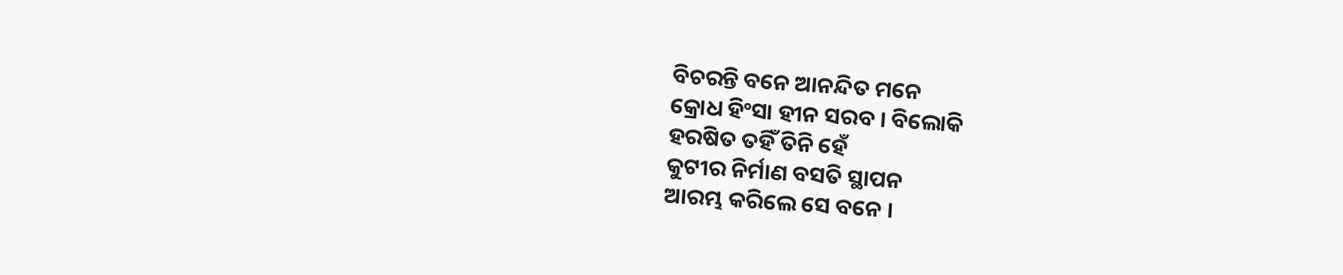ବିଚରନ୍ତି ବନେ ଆନନ୍ଦିତ ମନେ
କ୍ରୋଧ ହିଂସା ହୀନ ସରବ । ବିଲୋକି
ହରଷିତ ତହିଁ ତିନି ହେଁ
କୁଟୀର ନିର୍ମାଣ ବସତି ସ୍ଥାପନ
ଆରମ୍ଭ କରିଲେ ସେ ବନେ ।